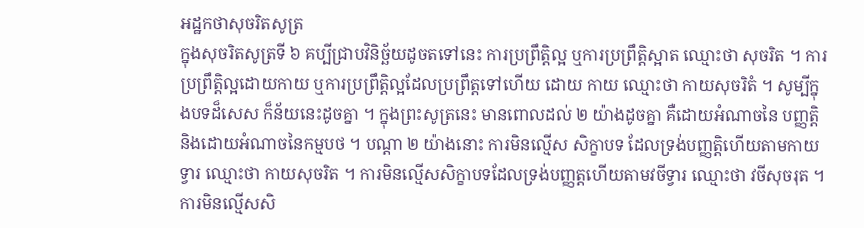អដ្ឋកថាសុចរិតសូត្រ
ក្នុងសុចរិតសូត្រទី ៦ គប្បីជ្រាបវិនិច្ឆ័យដូចតទៅនេះ ការប្រព្រឹត្តិល្អ ឬការប្រព្រឹត្តិស្អាត ឈ្មោះថា សុចរិត ។ ការប្រព្រឹត្តិល្អដោយកាយ ឬការប្រព្រឹត្តិល្អដែលប្រព្រឹត្តទៅហើយ ដោយ កាយ ឈ្មោះថា កាយសុចរិតំ ។ សូម្បីក្នុងបទដ៏សេស ក៏ន័យនេះដូចគ្នា ។ ក្នុងព្រះសូត្រនេះ មានពោលដល់ ២ យ៉ាងដូចគ្នា គឺដោយអំណាចនៃ បញ្ញត្តិ និងដោយអំណាចនៃកម្មបថ ។ បណ្តា ២ យ៉ាងនោះ ការមិនល្មើស សិក្ខាបទ ដែលទ្រង់បញ្ញត្តិហើយតាមកាយទ្វារ ឈ្មោះថា កាយសុចរិត ។ ការមិនល្មើសសិក្ខាបទដែលទ្រង់បញ្ញត្តហើយតាមវចីទ្វារ ឈ្មោះថា វចីសុចរុត ។ ការមិនល្មើសសិ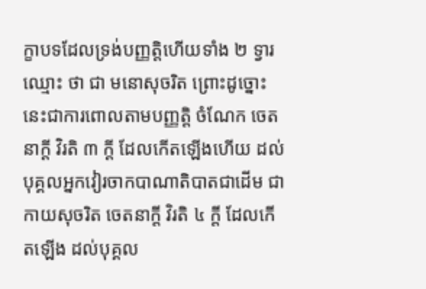ក្ខាបទដែលទ្រង់បញ្ញត្តិហើយទាំង ២ ទ្វារ ឈ្មោះ ថា ជា មនោសុចរិត ព្រោះដូច្នោះ នេះជាការពោលតាមបញ្ញត្តិ ចំណែក ចេតនាក្តី វិរតិ ៣ ក្តី ដែលកើតឡើងហើយ ដល់បុគ្គលអ្នកវៀរចាកបាណាតិបាតជាដើម ជា កាយសុចរិត ចេតនាក្តី វិរតិ ៤ ក្តី ដែលកើតឡើង ដល់បុគ្គល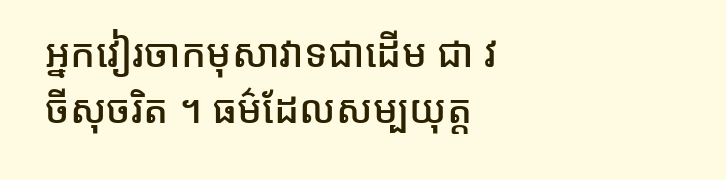អ្នកវៀរចាកមុសាវាទជាដើម ជា វចីសុចរិត ។ ធម៌ដែលសម្បយុត្ត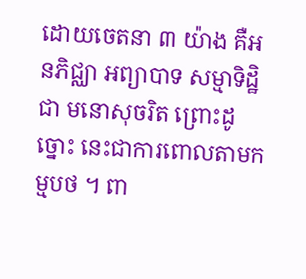ដោយចេតនា ៣ យ៉ាង គឺអនភិជ្ឈា អព្យាបាទ សម្មាទិដ្ឋិ ជា មនោសុចរិត ព្រោះដូច្នោះ នេះជាការពោលតាមកម្មបថ ។ ពា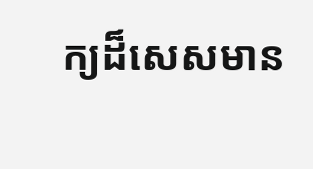ក្យដ៏សេសមាន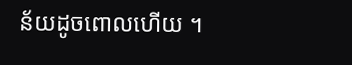ន័យដូចពោលហើយ ។